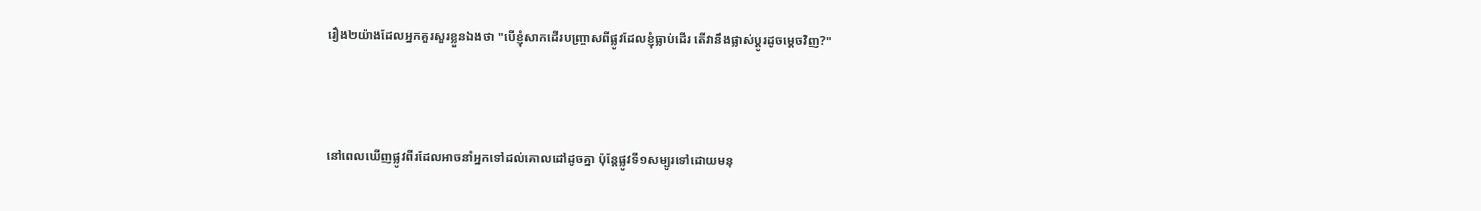រឿង២យ៉ាងដែលអ្នកគួរសួរខ្លួនឯងថា "បើខ្ញុំសាកដើរបញ្ច្រាសពីផ្លូវដែលខ្ញុំធ្លាប់ដើរ តើវានឹងផ្លាស់ប្ដូរដូចម្ដេចវិញ?"



នៅពេលឃើញផ្លូវពីរដែលអាចនាំអ្នកទៅដល់គោលដៅដូចគ្នា ប៉ុន្តែផ្លូវទី១សម្បូរទៅដោយមនុ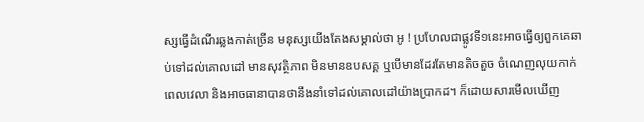ស្សធ្វើដំណើរឆ្លងកាត់ច្រើន មនុស្សយើងតែងសម្គាល់ថា អូ ! ប្រហែលជាផ្លូវទី១នេះអាចធ្វើឲ្យពួកគេឆាប់ទៅដល់គោលដៅ មានសុវត្ថិភាព មិនមានឧបសគ្គ ឬបើមានដែរតែមានតិចតួច ចំណេញលុយកាក់ ពេលវេលា និងអាចធានាបានថានឹងនាំទៅដល់គោលដៅយ៉ាងប្រាកដ។ ក៏ដោយសារមើលឃើញ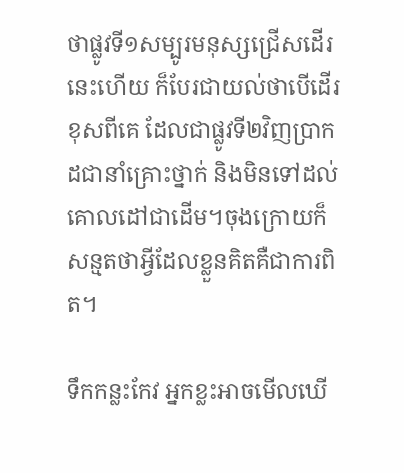ថាផ្លូវទី១សម្បូរមនុស្សជ្រើសដើរនេះហើយ ក៏បែរជាយល់ថាបើដើរខុសពីគេ ដែលជាផ្លូវទី២វិញប្រាកដជានាំគ្រោះថ្នាក់ និងមិនទៅដល់គោលដៅជាដើម។ចុងក្រោយក៏សន្មតថាអ្វីដែលខ្លួនគិតគឺជាការពិត។

ទឹកកន្លះកែវ អ្នកខ្លះអាចមើលឃើ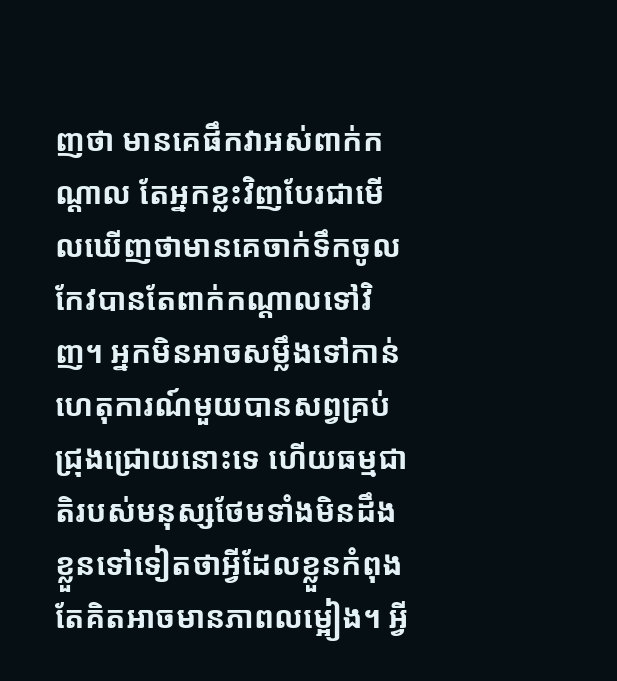ញថា មានគេផឹកវាអស់ពាក់កណ្ដាល តែអ្នកខ្លះវិញបែរជាមើលឃើញថាមានគេចាក់ទឹកចូលកែវបានតែពាក់កណ្ដាលទៅវិញ។ អ្នកមិនអាចសម្លឹងទៅកាន់ហេតុការណ៍មួយបានសព្វគ្រប់ជ្រុងជ្រោយនោះទេ ហើយធម្មជាតិរបស់មនុស្សថែមទាំងមិនដឹងខ្លួនទៅទៀតថាអ្វីដែលខ្លួនកំពុងតែគិតអាចមានភាពលម្អៀង។ អ្វី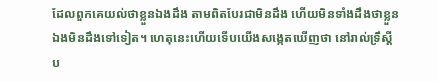ដែលពួកគេយល់ថាខ្លួនឯងដឹង តាមពិតបែរជាមិនដឹង ហើយមិនទាំងដឹងថាខ្លួនឯងមិនដឹងទៅទៀត។ ហេតុនេះហើយទើបយើងសង្កេតឃើញថា នៅរាល់ទ្រឹស្ដីប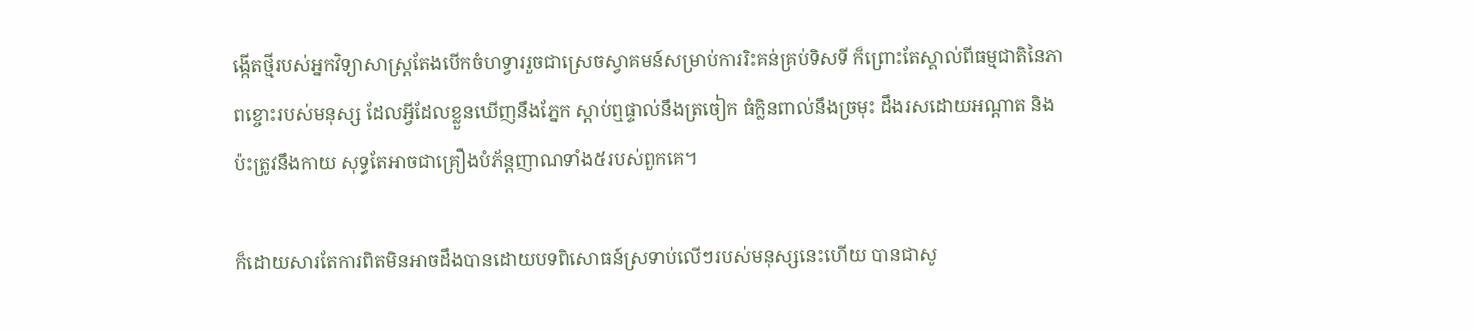ង្កើតថ្មីរបស់អ្នកវិទ្យាសាស្ត្រតែងបើកចំហទ្វាររួចជាស្រេចស្វាគមន៍សម្រាប់ការរិះគន់គ្រប់ទិសទី ក៏ព្រោះតែស្គាល់ពីធម្មជាតិនៃភាពខ្ចោះរបស់មនុស្ស ដែលអ្វីដែលខ្លួនឃើញនឹងភ្នែក ស្ដាប់ឮផ្ទាល់នឹងត្រចៀក ធំក្លិនពាល់នឹងច្រមុះ ដឹងរសដោយអណ្ដាត និងប៉ះត្រូវនឹងកាយ សុទ្ធតែអាចជាគ្រឿងបំភ័ន្តញាណទាំង៥របស់ពួកគេ។

ក៏ដោយសារតែការពិតមិនអាចដឹងបានដោយបទពិសោធន៍ស្រទាប់លើៗរបស់មនុស្សនេះហើយ បានជាសូ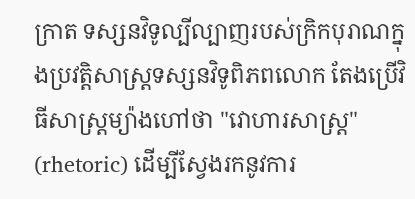ក្រាត ទស្សនវិទូល្បីល្បាញរបស់ក្រិកបុរាណក្នុងប្រវត្តិសាស្ត្រទស្សនវិទូពិភពលោក តែងប្រើវិធីសាស្ត្រម្យ៉ាងហៅថា "វោហារសាស្ត្រ" (rhetoric) ដើម្បីស្វែងរកនូវការ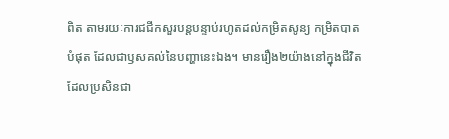ពិត តាមរយៈការជជីកសួរបន្តបន្ទាប់រហូតដល់កម្រិតសូន្យ កម្រិតបាតបំផុត ដែលជាឫសគល់នៃបញ្ហានេះឯង។ មានរឿង២យ៉ាងនៅក្នុងជីវិត ដែលប្រសិនជា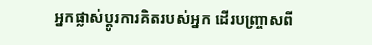អ្នកផ្លាស់ប្ដូរការគិតរបស់អ្នក ដើរបញ្ច្រាសពី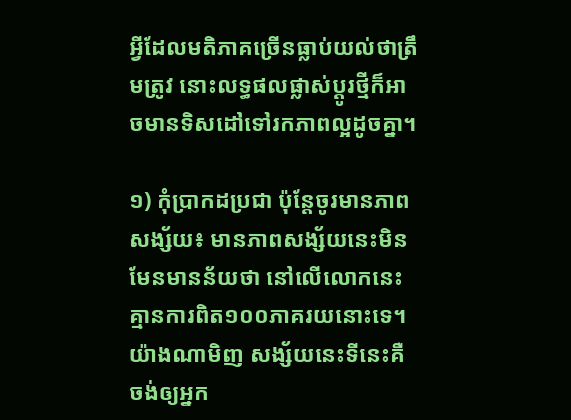អ្វីដែលមតិភាគច្រើនធ្លាប់យល់ថាត្រឹមត្រូវ នោះលទ្ធផលផ្លាស់ប្ដូរថ្មីក៏អាចមានទិសដៅទៅរកភាពល្អដូចគ្នា។

១) កុំប្រាកដប្រជា ប៉ុន្តែចូរមានភាពសង្ស័យ៖ មានភាពសង្ស័យនេះមិនមែនមានន័យថា នៅលើលោកនេះគ្មានការពិត១០០ភាគរយនោះទេ។ យ៉ាងណាមិញ សង្ស័យនេះទីនេះគឺចង់ឲ្យអ្នក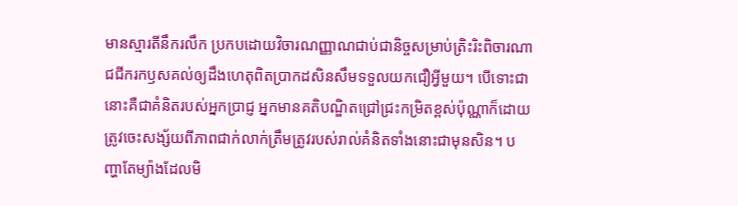មានស្មារតីនឹករលឹក ប្រកបដោយវិចារណញ្ញាណជាប់ជានិច្ចសម្រាប់ត្រិះរិះពិចារណា ជជីករកឫសគល់ឲ្យដឹងហេតុពិតប្រាកដសិនសឹមទទួលយកជឿអ្វីមួយ។ បើទោះជានោះគឺជាគំនិតរបស់អ្នកប្រាជ្ញ អ្នកមានគតិបណ្ឌិតជ្រៅជ្រះកម្រិតខ្ពស់ប៉ុណ្ណាក៏ដោយ ត្រូវចេះសង្ស័យពីភាពជាក់លាក់ត្រឹមត្រូវរបស់រាល់គំនិតទាំងនោះជាមុនសិន។ បញ្ហាតែម្យ៉ាងដែលមិ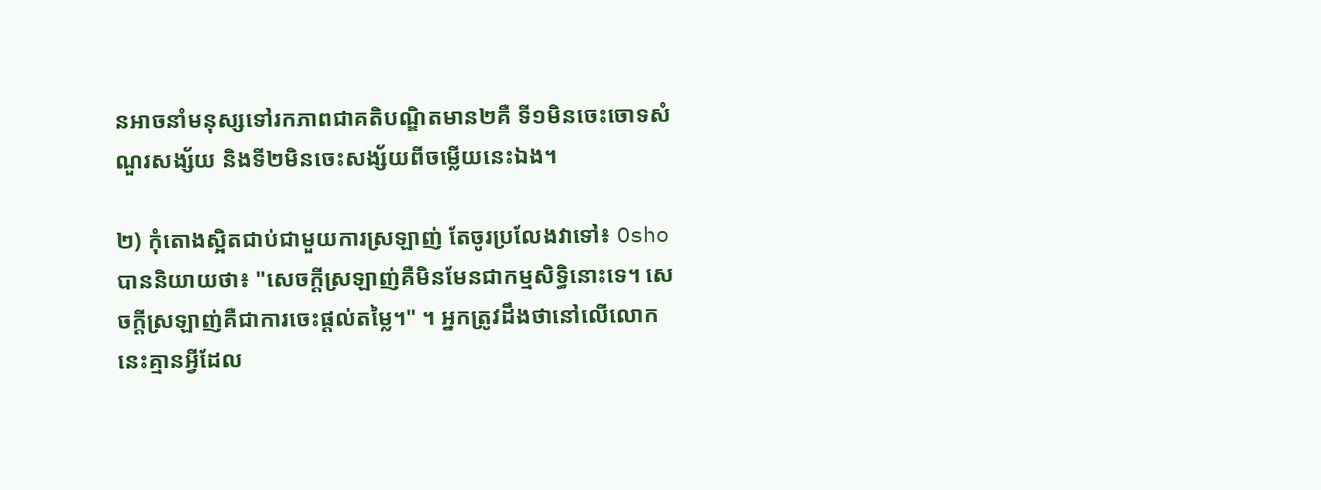នអាចនាំមនុស្សទៅរកភាពជាគតិបណ្ឌិតមាន២គឺ ទី១មិនចេះចោទសំណួរសង្ស័យ និងទី២មិនចេះសង្ស័យពីចម្លើយនេះឯង។

២) កុំតោងស្អិតជាប់ជាមួយការស្រឡាញ់ តែចូរប្រលែងវាទៅ៖ Osho បាននិយាយថា៖ "សេចក្ដីស្រឡាញ់គឺមិនមែនជាកម្មសិទ្ធិនោះទេ។ សេចក្ដីស្រឡាញ់គឺជាការចេះផ្ដល់តម្លៃ។" ។ អ្នកត្រូវដឹងថានៅលើលោកនេះគ្មានអ្វីដែល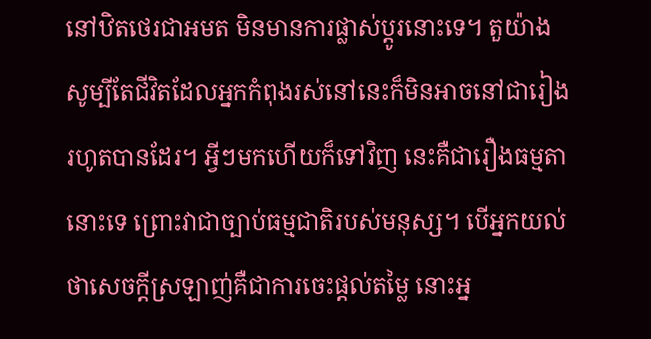នៅឋិតថេរជាអមត មិនមានការផ្លាស់ប្ដូរនោះទេ។ តួយ៉ាងសូម្បីតែជីវិតដែលអ្នកកំពុងរស់នៅនេះក៏មិនអាចនៅជារៀងរហូតបានដែរ។ អ្វីៗមកហើយក៏ទៅវិញ នេះគឺជារឿងធម្មតានោះទេ ព្រោះវាជាច្បាប់ធម្មជាតិរបស់មនុស្ស។ បើអ្នកយល់ថាសេចក្ដីស្រឡាញ់គឺជាការចេះផ្ដល់តម្លៃ នោះអ្ន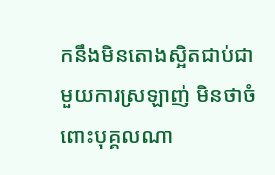កនឹងមិនតោងស្អិតជាប់ជាមួយការស្រឡាញ់ មិនថាចំពោះបុគ្គលណា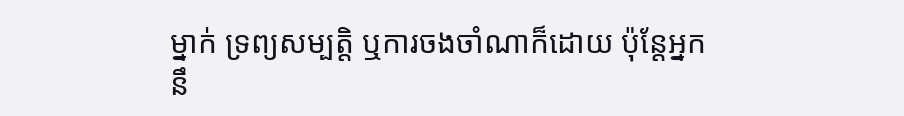ម្នាក់ ទ្រព្យសម្បត្តិ ឬការចងចាំណាក៏ដោយ ប៉ុន្តែអ្នកនឹ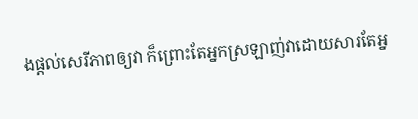ងផ្ដល់សេរីភាពឲ្យវា ក៏ព្រោះតែអ្នកស្រឡាញ់វាដោយសារតែអ្ន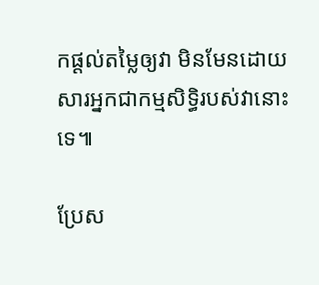កផ្ដល់តម្លៃឲ្យវា មិនមែនដោយសារអ្នកជាកម្មសិទ្ធិរបស់វានោះទេ៕

ប្រែស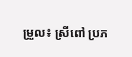ម្រួល៖ ស្រីពៅ ប្រភ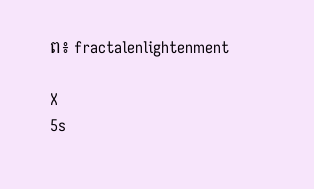ព៖ fractalenlightenment

X
5s